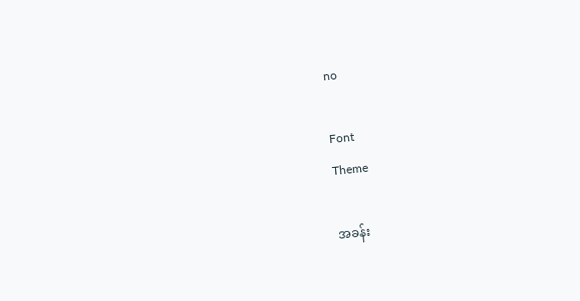no

Font
Theme

အခန်း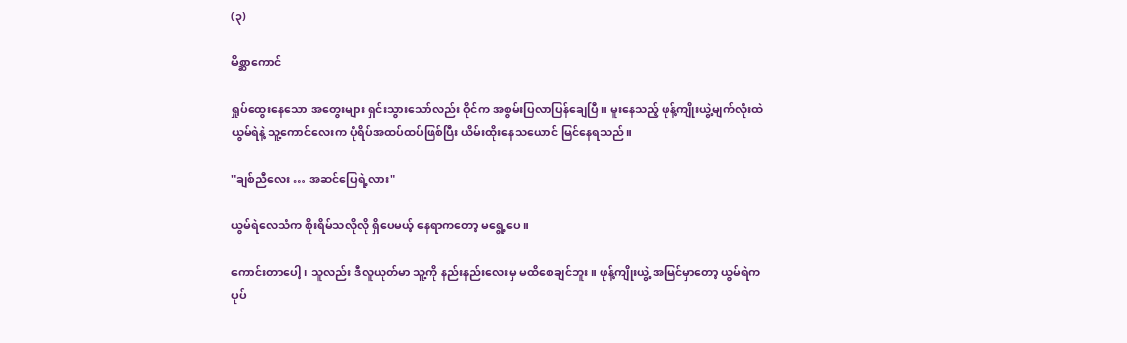(၃)

မိစ္ဆာကောင်

ရှုပ်ထွေးနေသော အတွေးများ ရှင်းသွားသော်လည်း ဝိုင်က အစွမ်းပြလာပြန်ချေပြီ။ မူးနေသည့် ဖုန့်ကျိုးယွဲ့မျက်လုံးထဲ ယွမ်ရဲနဲ့ သူ့ကောင်လေးက ပုံရိပ်အထပ်ထပ်ဖြစ်ပြီး ယိမ်းထိုးနေသယောင် မြင်နေရသည်။

"ချစ်ညီလေး … အဆင်ပြေရဲ့လား"

ယွမ်ရဲလေသံက စိုးရိမ်သလိုလို ရှိပေမယ့် နေရာကတော့ မရွေ့ပေ။

ကောင်းတာပေါ့၊ သူလည်း ဒီလူယုတ်မာ သူ့ကို နည်းနည်းလေးမှ မထိစေချင်ဘူး။ ဖုန့်ကျိုးယွဲ့ အမြင်မှာတော့ ယွမ်ရဲက ပုပ်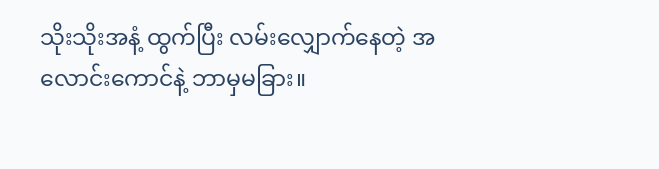သိုးသိုးအနံ့ ထွက်ပြီး လမ်းလျှောက်နေတဲ့ အလောင်းကောင်နဲ့ ဘာမှမခြား။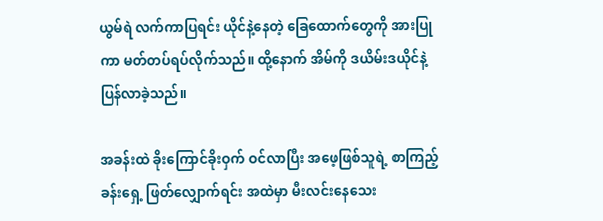ယွမ်ရဲ လက်ကာပြရင်း ယိုင်နဲ့နေတဲ့ ခြေထောက်တွေကို အားပြုကာ မတ်တပ်ရပ်လိုက်သည်။ ထို့နောက် အိမ်ကို ဒယိမ်းဒယိုင်နဲ့ ပြန်လာခဲ့သည်။

အခန်းထဲ ခိုးကြောင်ခိုးဝှက် ဝင်လာပြီး အဖေ့ဖြစ်သူရဲ့ စာကြည့်ခန်းရှေ့ ဖြတ်လျှောက်ရင်း အထဲမှာ မီးလင်းနေသေး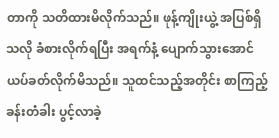တာကို သတိထားမိလိုက်သည်။ ဖုန့်ကျိုးယွဲ့ အပြစ်ရှိသလို ခံစားလိုက်ရပြီး အရက်နံ့ ပျောက်သွားအောင် ယပ်ခတ်လိုက်မိသည်။ သူထင်သည့်အတိုင်း စာကြည့်ခန်းတံခါး ပွင့်လာခဲ့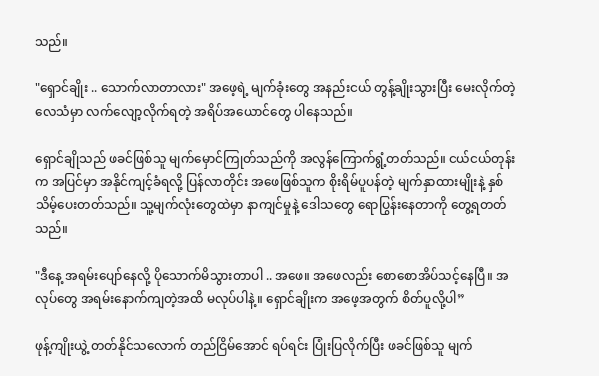သည်။

"ရှောင်ချိုး .. သောက်လာတာလား" အဖေ့ရဲ့ မျက်ခုံးတွေ အနည်းငယ် တွန့်ချိုးသွားပြီး မေးလိုက်တဲ့လေသံမှာ လက်လျော့လိုက်ရတဲ့ အရိပ်အယောင်တွေ ပါနေသည်။

ရှောင်ချိုသည် ဖခင်ဖြစ်သူ မျက်မှောင်ကြုတ်သည်ကို အလွန်ကြောက်ရွံ့တတ်သည်။ ငယ်ငယ်တုန်းက အပြင်မှာ အနိုင်ကျင့်ခံရလို့ ပြန်လာတိုင်း အဖေဖြစ်သူက စိုးရိမ်ပူပန်တဲ့ မျက်နှာထားမျိုးနဲ့ နှစ်သိမ့်ပေးတတ်သည်။ သူ့မျက်လုံးတွေထဲမှာ နာကျင်မှုနဲ့ ဒေါသတွေ ရောပြွန်းနေတာကို တွေ့ရတတ်သည်။

"ဒီနေ့ အရမ်းပျော်နေလို့ ပိုသောက်မိသွားတာပါ .. အဖေ။ အဖေလည်း စောစောအိပ်သင့်နေပြီ။ အလုပ်တွေ အရမ်းနောက်ကျတဲ့အထိ မလုပ်ပါနဲ့။ ရှောင်ချိုးက အဖေ့အတွက် စိတ်ပူလို့ပါ”

ဖုန့်ကျိုးယွဲ့ တတ်နိုင်သလောက် တည်ငြိမ်အောင် ရပ်ရင်း ပြုံးပြလိုက်ပြီး ဖခင်ဖြစ်သူ မျက်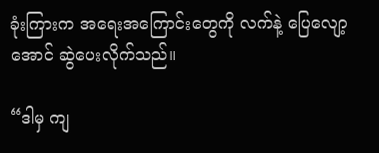ခုံးကြားက အရေးအကြောင်းတွေကို လက်နဲ့ ပြေလျော့အောင် ဆွဲပေးလိုက်သည်။

“ဒါမှ ကျ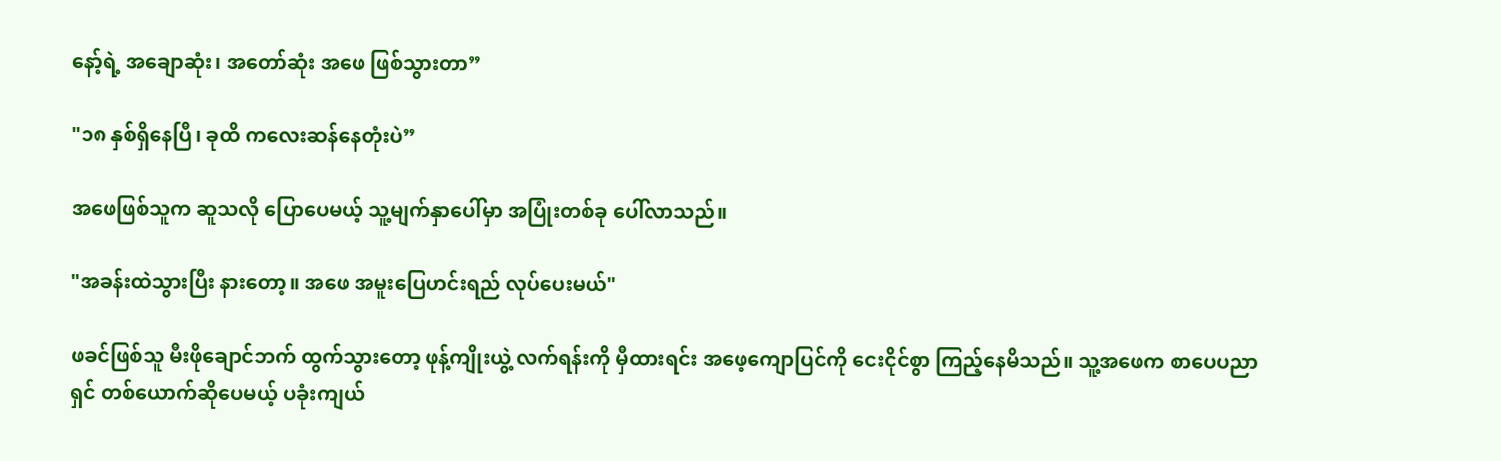နော့်ရဲ့ အချောဆုံး၊ အတော်ဆုံး အဖေ ဖြစ်သွားတာ”

"၁၈ နှစ်ရှိနေပြီ၊ ခုထိ ကလေးဆန်နေတုံးပဲ”

အဖေဖြစ်သူက ဆူသလို ပြောပေမယ့် သူ့မျက်နှာပေါ်မှာ အပြုံးတစ်ခု ပေါ်လာသည်။

"အခန်းထဲသွားပြီး နားတော့။ အဖေ အမူးပြေဟင်းရည် လုပ်ပေးမယ်"

ဖခင်ဖြစ်သူ မီးဖိုချောင်ဘက် ထွက်သွားတော့ ဖုန့်ကျိုးယွဲ့ လက်ရန်းကို မှီထားရင်း အဖေ့ကျောပြင်ကို ငေးငိုင်စွာ ကြည့်နေမိသည်။ သူ့အဖေက စာပေပညာရှင် တစ်ယောက်ဆိုပေမယ့် ပခုံးကျယ်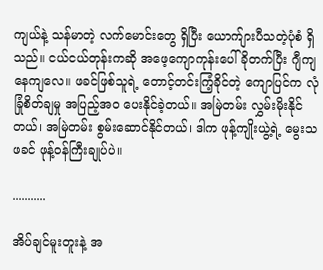ကျယ်နဲ့ သန်မာတဲ့ လက်မောင်းတွေ ရှိပြီး ယောက်ျားပီသတဲ့ပုံစံ ရှိသည်။ ငယ်ငယ်တုန်းကဆို အဖေ့ကျောကုန်းပေါ် ခိုတက်ပြီး ဂျီကျနေကျလေ။ ဖခင်ဖြစ်သူရဲ့ တောင့်တင်းကြံ့ခိုင်တဲ့ ကျောပြင်က လုံခြုံစိတ်ချမှု အပြည့်အဝ ပေးနိုင်ခဲ့တယ်။ အမြဲတမ်း လွှမ်းမိုးနိုင်တယ်၊ အမြဲတမ်း စွမ်းဆောင်နိုင်တယ်၊ ဒါက ဖုန့်ကျိုးယွဲ့ရဲ့ မွေးသဖခင် ဖုန့်ဝန်ကြီးချုပ်ပဲ။

...........

အိပ်ချင်မူးတူးနဲ့ အ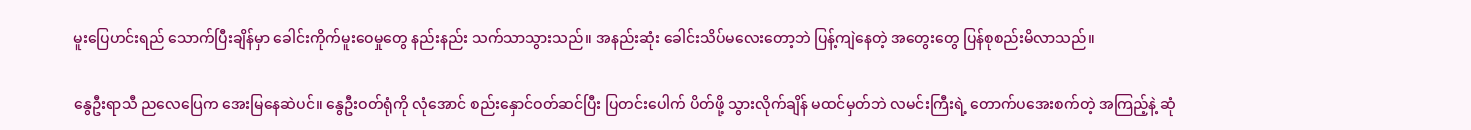မူးပြေဟင်းရည် သောက်ပြီးချိန်မှာ ခေါင်းကိုက်မူးဝေမှုတွေ နည်းနည်း သက်သာသွားသည်။ အနည်းဆုံး ခေါင်းသိပ်မလေးတော့ဘဲ ပြန့်ကျဲနေတဲ့ အတွေးတွေ ပြန်စုစည်းမိလာသည်။

နွေဦးရာသီ ညလေပြေက အေးမြနေဆဲပင်။ နွေဦးဝတ်ရုံကို လုံအောင် စည်းနှောင်ဝတ်ဆင်ပြီး ပြတင်းပေါက် ပိတ်ဖို့ သွားလိုက်ချိန် မထင်မှတ်ဘဲ လမင်းကြီးရဲ့ တောက်ပအေးစက်တဲ့ အကြည့်နဲ့ ဆုံ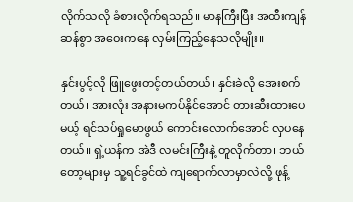လိုက်သလို ခံစားလိုက်ရသည်။ မာနကြီးပြီး အထီးကျန်ဆန်စွာ အဝေးကနေ လှမ်းကြည့်နေသလိုမျိုး။

နှင်းပွင့်လို ဖြူဖွေးတင့်တယ်တယ်၊ နှင်းခဲလို အေးစက်တယ်၊ အားလုံး အနားမကပ်နိုင်အောင် တားဆီးထားပေမယ့် ရင်သပ်ရှုမောဖွယ် ကောင်းလောက်အောင် လှပနေတယ်။ ရှဲ့ယန်က အဲဒီ လမင်းကြီးနဲ့ တူလိုက်တာ၊ ဘယ်တော့များမှ သူ့ရင်ခွင်ထဲ ကျရောက်လာမှာလဲလို့ ဖုန့်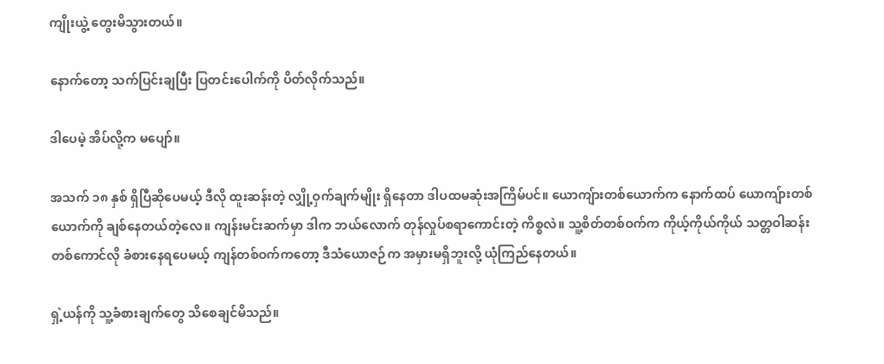ကျိုးယွဲ့ တွေးမိသွားတယ်။

နောက်တော့ သက်ပြင်းချပြီး ပြတင်းပေါက်ကို ပိတ်လိုက်သည်။

ဒါပေမဲ့ အိပ်လို့က မပျော်။

အသက် ၁၈ နှစ် ရှိပြီဆိုပေမယ့် ဒီလို ထူးဆန်းတဲ့ လျှို့ဝှက်ချက်မျိုး ရှိနေတာ ဒါပထမဆုံးအကြိမ်ပင်။ ယောကျ်ားတစ်ယောက်က နောက်ထပ် ယောကျ်ားတစ်ယောက်ကို ချစ်နေတယ်တဲ့လေ။ ကျန်းမင်းဆက်မှာ ဒါက ဘယ်လောက် တုန်လှုပ်စရာကောင်းတဲ့ ကိစ္စလဲ။ သူ့စိတ်တစ်ဝက်က ကိုယ့်ကိုယ်ကိုယ် သတ္တဝါဆန်းတစ်ကောင်လို ခံစားနေရပေမယ့် ကျန်တစ်ဝက်ကတော့ ဒီသံယောဇဉ်က အမှားမရှိဘူးလို့ ယုံကြည်နေတယ်။

ရှဲ့ယန်ကို သူ့ခံစားချက်တွေ သိစေချင်မိသည်။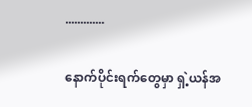.............

နောက်ပိုင်းရက်တွေမှာ ရှဲ့ယန်အ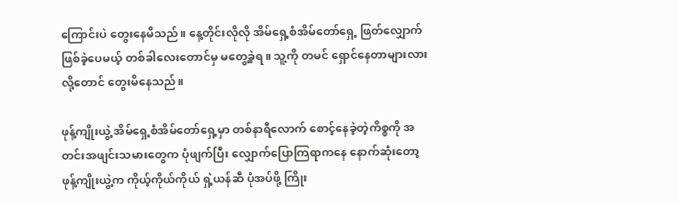ကြောင်းပဲ တွေးနေမိသည်။ နေ့တိုင်းလိုလို အိမ်ရှေ့စံအိမ်တော်ရှေ့ ဖြတ်လျှောက်ဖြစ်ခဲ့ပေမယ့် တစ်ခါလေးတောင်မှ မတွေ့ခဲ့ရ။ သူ့ကို တမင် ရှောင်နေတာများလားလို့တောင် တွေးမိနေသည်။

ဖုန့်ကျိုးယွဲ့ အိမ်ရှေ့စံအိမ်တော်ရှေ့မှာ တစ်နာရီလောက် စောင့်နေခဲ့တဲ့ကိစ္စကို အတင်းအဖျင်းသမားတွေက ပုံဖျက်ပြီး လျှောက်ပြောကြရာကနေ နောက်ဆုံးတော့ ဖုန့်ကျိုးယွဲ့က ကိုယ့်ကိုယ်ကိုယ် ရှဲ့ယန်ဆီ ပုံအပ်ဖို့ ကြိုး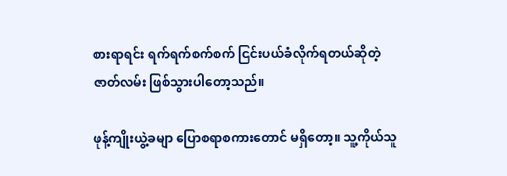စားရာရင်း ရက်ရက်စက်စက် ငြင်းပယ်ခံလိုက်ရတယ်ဆိုတဲ့ ဇာတ်လမ်း ဖြစ်သွားပါတော့သည်။

ဖုန့်ကျိုးယွဲ့ခမျာ ပြောစရာစကားတောင် မရှိတော့။ သူ့ကိုယ်သူ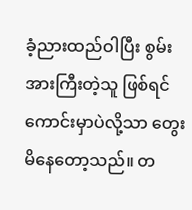ခံ့ညားထည်ဝါပြီး စွမ်းအားကြီးတဲ့သူ ဖြစ်ရင် ကောင်းမှာပဲလို့သာ တွေးမိနေတော့သည်။ တ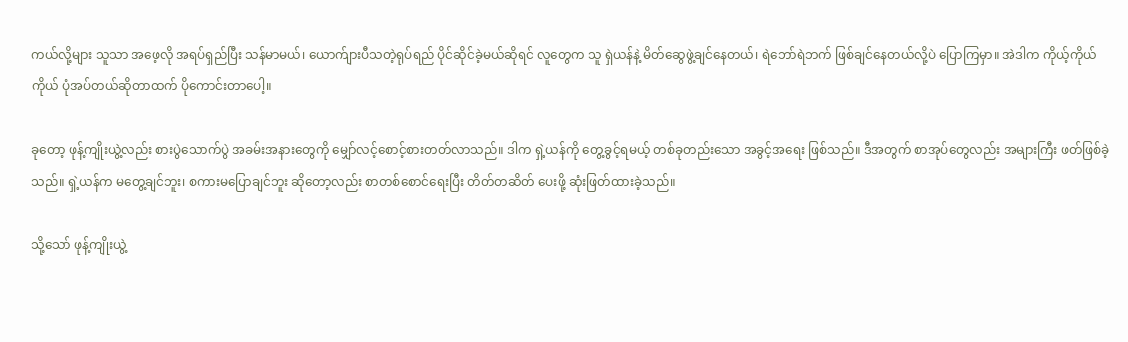ကယ်လို့များ သူသာ အဖေ့လို အရပ်ရှည်ပြီး သန်မာမယ်၊ ယောက်ျားပီသတဲ့ရုပ်ရည် ပိုင်ဆိုင်ခဲ့မယ်ဆိုရင် လူတွေက သူ ရှဲယန်နဲ့ မိတ်ဆွေဖွဲ့ချင်နေတယ်၊ ရဲဘော်ရဲဘက် ဖြစ်ချင်နေတယ်လို့ပဲ ပြောကြမှာ။ အဲဒါက ကိုယ့်ကိုယ်ကိုယ် ပုံအပ်တယ်ဆိုတာထက် ပိုကောင်းတာပေါ့။

ခုတော့ ဖုန့်ကျိုးယွဲ့လည်း စားပွဲသောက်ပွဲ အခမ်းအနားတွေကို မျှော်လင့်စောင့်စားတတ်လာသည်။ ဒါက ရှဲ့ယန်ကို တွေ့ခွင့်ရမယ့် တစ်ခုတည်းသော အခွင့်အရေး ဖြစ်သည်။ ဒီအတွက် စာအုပ်တွေလည်း အများကြီး ဖတ်ဖြစ်ခဲ့သည်။ ရှဲ့ယန်က မတွေ့ချင်ဘူး၊ စကားမပြောချင်ဘူး ဆိုတော့လည်း စာတစ်စောင်ရေးပြီး တိတ်တဆိတ် ပေးဖို့ ဆုံးဖြတ်ထားခဲ့သည်။

သို့သော် ဖုန့်ကျိုးယွဲ့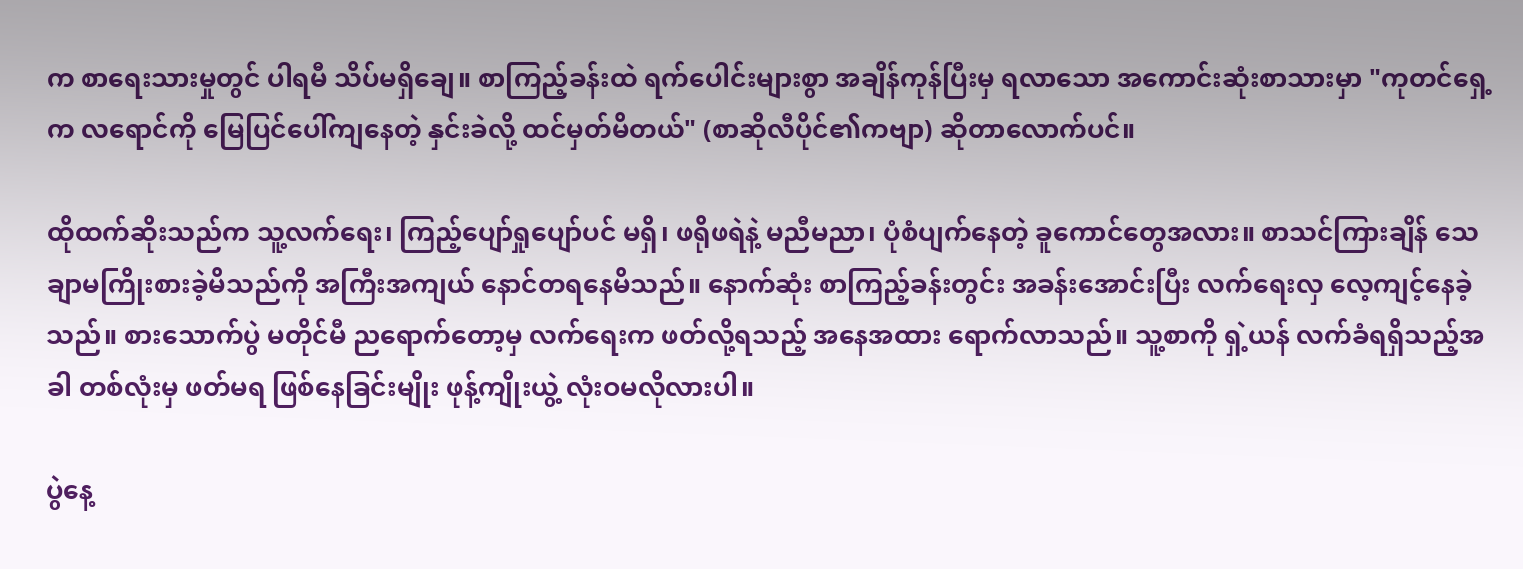က စာရေးသားမှုတွင် ပါရမီ သိပ်မရှိချေ။ စာကြည့်ခန်းထဲ ရက်ပေါင်းများစွာ အချိန်ကုန်ပြီးမှ ရလာသော အကောင်းဆုံးစာသားမှာ "ကုတင်ရှေ့က လရောင်ကို မြေပြင်ပေါ်ကျနေတဲ့ နှင်းခဲလို့ ထင်မှတ်မိတယ်" (စာဆိုလီပိုင်၏ကဗျာ) ဆိုတာလောက်ပင်။

ထိုထက်ဆိုးသည်က သူ့လက်ရေး၊ ကြည့်ပျော်ရှုပျော်ပင် မရှိ၊ ဖရိုဖရဲနဲ့ မညီမညာ၊ ပုံစံပျက်နေတဲ့ ခူကောင်တွေအလား။ စာသင်ကြားချိန် သေချာမကြိုးစားခဲ့မိသည်ကို အကြီးအကျယ် နောင်တရနေမိသည်။ နောက်ဆုံး စာကြည့်ခန်းတွင်း အခန်းအောင်းပြီး လက်ရေးလှ လေ့ကျင့်နေခဲ့သည်။ စားသောက်ပွဲ မတိုင်မီ ညရောက်တော့မှ လက်ရေးက ဖတ်လို့ရသည့် အနေအထား ရောက်လာသည်။ သူ့စာကို ရှဲ့ယန် လက်ခံရရှိသည့်အခါ တစ်လုံးမှ ဖတ်မရ ဖြစ်နေခြင်းမျိုး ဖုန့်ကျိုးယွဲ့ လုံးဝမလိုလားပါ။

ပွဲနေ့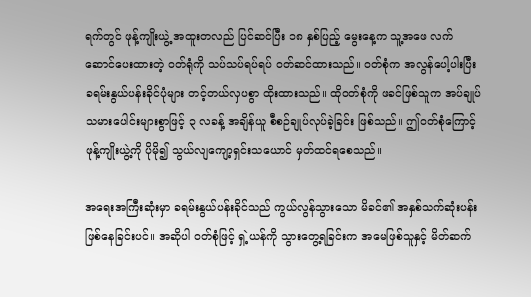ရက်တွင် ဖုန့်ကျိုးယွဲ့ အထူးတလည် ပြင်ဆင်ပြီး ၁၈ နှစ်ပြည့် မွေးနေ့က သူ့အဖေ လက်ဆောင်ပေးထားတဲ့ ဝတ်ရုံကို သပ်သပ်ရပ်ရပ် ဝတ်ဆင်ထားသည်။ ဝတ်စုံက အလွန်ပေါ့ပါးပြီး ခရမ်းနွယ်ပန်းခိုင်ပုံများ တင့်တယ်လှပစွာ ထိုးထားသည်။ ထိုဝတ်စုံကို ဖခင်ဖြစ်သူက အပ်ချုပ်သမားပေါင်းများစွာဖြင့် ၃ လခန့် အချိန်ယူ စီစဉ်ချုပ်လုပ်ခဲ့ခြင်း ဖြစ်သည်။ ဤဝတ်စုံကြောင့် ဖုန့်ကျိုးယွဲ့ကို ပိုမို၍ သွယ်လျကျော့ရှင်းသယောင် မှတ်ထင်ရစေသည်။

အရေးအကြီးဆုံးမှာ ခရမ်းနွယ်ပန်းခိုင်သည် ကွယ်လွန်သွားသော မိခင်၏ အနှစ်သက်ဆုံးပန်း ဖြစ်နေခြင်းပင်။ အဆိုပါ ဝတ်စုံဖြင့် ရှဲ့ယန်ကို သွားတွေ့ရခြင်းက အမေဖြစ်သူနှင့် မိတ်ဆက်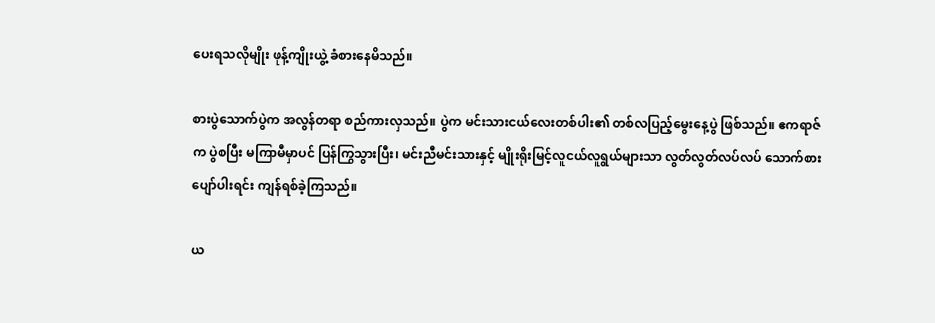ပေးရသလိုမျိုး ဖုန့်ကျိုးယွဲ့ ခံစားနေမိသည်။

စားပွဲသောက်ပွဲက အလွန်တရာ စည်ကားလှသည်။ ပွဲက မင်းသားငယ်လေးတစ်ပါး၏ တစ်လပြည့်မွေးနေ့ပွဲ ဖြစ်သည်။ ဧကရာဇ်က ပွဲစပြီး မကြာမီမှာပင် ပြန်ကြွသွားပြီး၊ မင်းညီမင်းသားနှင့် မျိုးရိုးမြင့်လူငယ်လူရွယ်များသာ လွတ်လွတ်လပ်လပ် သောက်စားပျော်ပါးရင်း ကျန်ရစ်ခဲ့ကြသည်။

ယ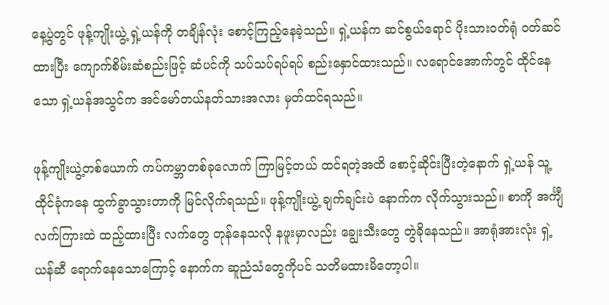နေ့ပွဲတွင် ဖုန့်ကျိုးယွဲ့ ရှဲ့ယန်ကို တချိန်လုံး စောင့်ကြည့်နေခဲ့သည်။ ရှဲ့ယန်က ဆင်စွယ်ရောင် ပိုးသားဝတ်ရုံ ဝတ်ဆင်ထားပြီး ကျောက်စိမ်းဆံစည်းဖြင့် ဆံပင်ကို သပ်သပ်ရပ်ရပ် စည်းနှောင်ထားသည်။ လရောင်အောက်တွင် ထိုင်နေသော ရှဲ့ယန်အသွင်က အင်မော်တယ်နတ်သားအလား မှတ်ထင်ရသည်။

ဖုန့်ကျိုးယွဲ့တစ်ယောက် ကပ်ကမ္ဘာတစ်ခုလောက် ကြာမြင့်တယ် ထင်ရတဲ့အထိ စောင့်ဆိုင်းပြီးတဲ့နောက် ရှဲ့ယန် သူ့ထိုင်ခုံကနေ ထွက်ခွာသွားတာကို မြင်လိုက်ရသည်။ ဖုန့်ကျိုးယွဲ့ ချက်ချင်းပဲ နောက်က လိုက်သွားသည်။ စာကို အင်္ကျီလက်ကြားထဲ ထည့်ထားပြီး လက်တွေ တုန်နေသလို နဖူးမှာလည်း ချွေးသီးတွေ တွဲခိုနေသည်။ အာရုံအားလုံး ရှဲ့ယန်ဆီ ရောက်နေသောကြောင့် နောက်က ဆူညံသံတွေကိုပင် သတိမထားမိတော့ပါ။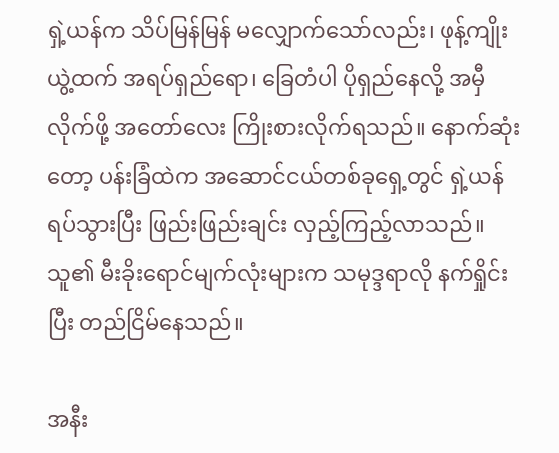ရှဲ့ယန်က သိပ်မြန်မြန် မလျှောက်သော်လည်း၊ ဖုန့်ကျိုးယွဲ့ထက် အရပ်ရှည်ရော၊ ခြေတံပါ ပိုရှည်နေလို့ အမှီလိုက်ဖို့ အတော်လေး ကြိုးစားလိုက်ရသည်။ နောက်ဆုံးတော့ ပန်းခြံထဲက အဆောင်ငယ်တစ်ခုရှေ့တွင် ရှဲ့ယန် ရပ်သွားပြီး ဖြည်းဖြည်းချင်း လှည့်ကြည့်လာသည်။ သူ၏ မီးခိုးရောင်မျက်လုံးများက သမုဒ္ဒရာလို နက်ရှိုင်းပြီး တည်ငြိမ်နေသည်။

အနီး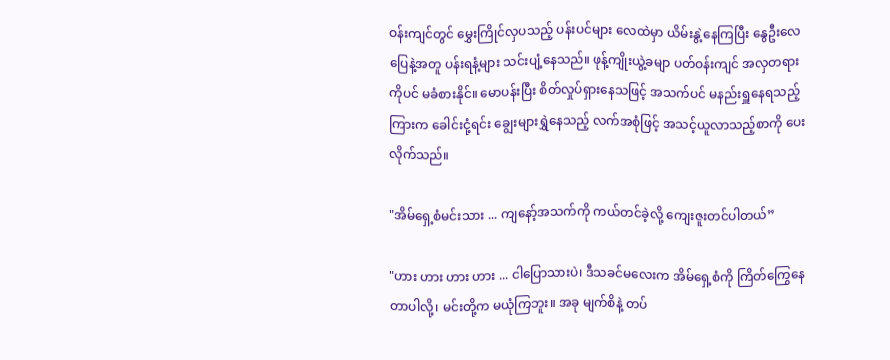ဝန်းကျင်တွင် မွှေးကြိုင်လှပသည့် ပန်းပင်များ လေထဲမှာ ယိမ်းနွဲ့နေကြပြီး နွေဦးလေပြေနဲ့အတူ ပန်းရနံ့များ သင်းပျံ့နေသည်။ ဖုန့်ကျိုးယွဲ့ခမျာ ပတ်ဝန်းကျင် အလှတရားကိုပင် မခံစားနိုင်။ မောပန်းပြီး စိတ်လှုပ်ရှားနေသဖြင့် အသက်ပင် မနည်းရှူနေရသည့်ကြားက ခေါင်းငုံ့ရင်း ချွေးများရွှဲနေသည့် လက်အစုံဖြင့် အသင့်ယူလာသည့်စာကို ပေးလိုက်သည်။

"အိမ်ရှေ့စံမင်းသား ... ကျနော့်အသက်ကို ကယ်တင်ခဲ့လို့ ကျေးဇူးတင်ပါတယ်”

"ဟား ဟား ဟား ဟား ... ငါပြောသားပဲ၊ ဒီသခင်မလေးက အိမ်ရှေ့စံကို ကြိတ်ကြွေနေတာပါလို့၊ မင်းတို့က မယုံကြဘူး။ အခု မျက်စိနဲ့ တပ်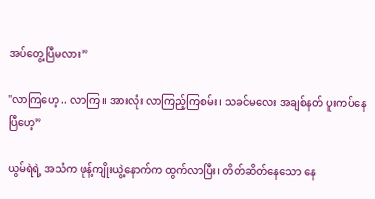အပ်တွေ့ပြီမလား”

"လာကြဟေ့ .. လာကြ။ အားလုံး လာကြည့်ကြစမ်း၊ သခင်မလေး အချစ်နတ် ပူးကပ်နေပြီဟေ့”

ယွမ်ရဲရဲ့ အသံက ဖုန့်ကျိုးယွဲ့နောက်က ထွက်လာပြီး၊ တိတ်ဆိတ်နေသော နေ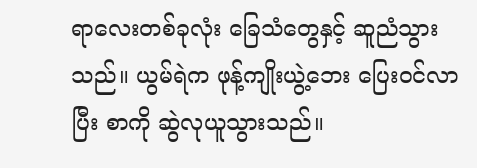ရာလေးတစ်ခုလုံး ခြေသံတွေနှင့် ဆူညံသွားသည်။ ယွမ်ရဲက ဖုန့်ကျိုးယွဲ့ဘေး ပြေးဝင်လာပြီး စာကို ဆွဲလုယူသွားသည်။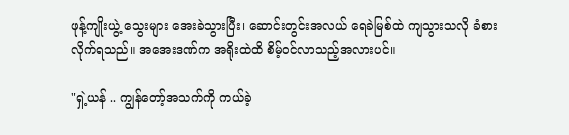ဖုန့်ကျိုးယွဲ့ သွေးများ အေးခဲသွားပြီး၊ ဆောင်းတွင်းအလယ် ရေခဲမြစ်ထဲ ကျသွားသလို ခံစားလိုက်ရသည်။ အအေးဒဏ်က အရိုးထဲထိ စိမ့်ဝင်လာသည့်အလားပင်။

"ရှဲ့ယန် .. ကျွန်တော့်အသက်ကို ကယ်ခဲ့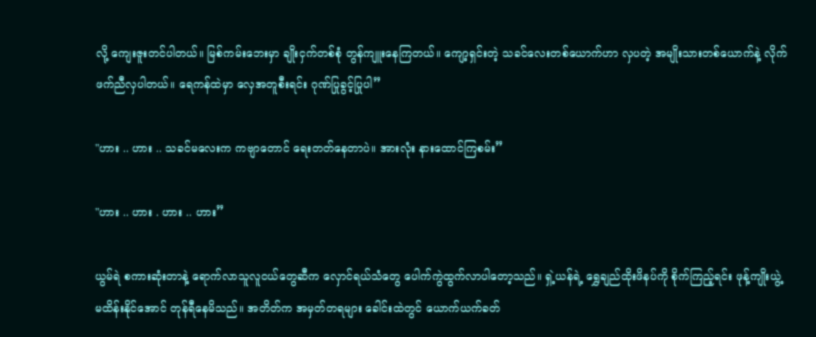လို့ ကျေးဇူးတင်ပါတယ်။ မြစ်ကမ်းဘေးမှာ ချိုးငှက်တစ်စုံ တွန်ကျူးနေကြတယ်။ ကျော့ရှင်းတဲ့ သခင်လေးတစ်ယောက်ဟာ လှပတဲ့ အမျိုးသားတစ်ယောက်နဲ့ လိုက်ဖက်ညီလှပါတယ်။ ရေကန်ထဲမှာ လှေအတူစီးရင်း ဂုဏ်ပြုခွင့်ပြုပါ”

"ဟား .. ဟား .. သခင်မလေးက ကဗျာတောင် ရေးတတ်နေတာပဲ။ အားလုံး နားထောင်ကြစမ်း”

"ဟား .. ဟား . ဟား .. ဟား”

ယွမ်ရဲ စကားဆုံးတာနဲ့ ရောက်လာသူလူငယ်တွေဆီက လှောင်ရယ်သံတွေ ပေါက်ကွဲထွက်လာပါတော့သည်။ ရှဲ့ယန်ရဲ့ ရွှေချည်ထိုးဖိနပ်ကို စိုက်ကြည့်ရင်း ဖုန့်ကျိုးယွဲ့ မထိန်းနိုင်အောင် တုန်ရီနေမိသည်။ အတိတ်က အမှတ်တရများ ခေါင်းထဲတွင် ယောက်ယက်ခတ်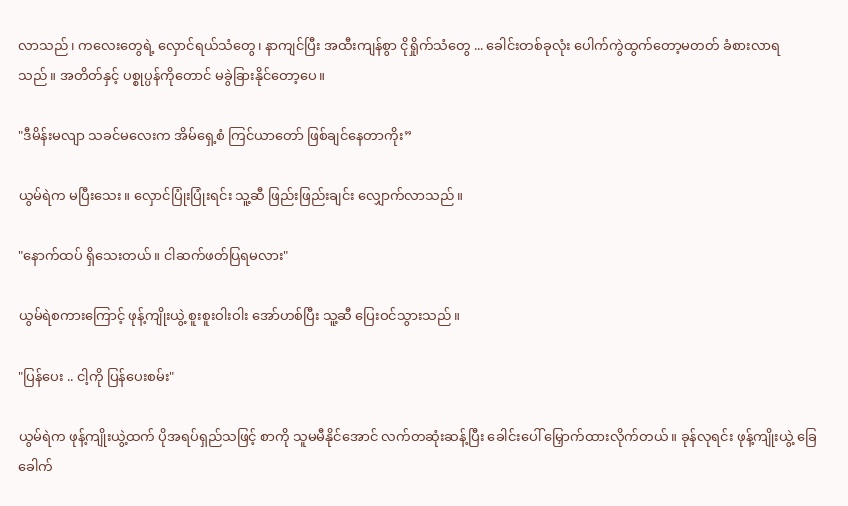လာသည်၊ ကလေးတွေရဲ့ လှောင်ရယ်သံတွေ၊ နာကျင်ပြီး အထီးကျန်စွာ ငိုရှိုက်သံတွေ ... ခေါင်းတစ်ခုလုံး ပေါက်ကွဲထွက်တော့မတတ် ခံစားလာရသည်။ အတိတ်နှင့် ပစ္စုပ္ပန်ကိုတောင် မခွဲခြားနိုင်တော့ပေ။

"ဒီမိန်းမလျာ သခင်မလေးက အိမ်ရှေ့စံ ကြင်ယာတော် ဖြစ်ချင်နေတာကိုး”

ယွမ်ရဲက မပြီးသေး။ လှောင်ပြုံးပြုံးရင်း သူ့ဆီ ဖြည်းဖြည်းချင်း လျှောက်လာသည်။

"နောက်ထပ် ရှိသေးတယ်။ ငါဆက်ဖတ်ပြရမလား"

ယွမ်ရဲစကားကြောင့် ဖုန့်ကျိုးယွဲ့ စူးစူးဝါးဝါး အော်ဟစ်ပြီး သူ့ဆီ ပြေးဝင်သွားသည်။

"ပြန်ပေး .. ငါ့ကို ပြန်ပေးစမ်း"

ယွမ်ရဲက ဖုန့်ကျိုးယွဲ့ထက် ပိုအရပ်ရှည်သဖြင့် စာကို သူမမီနိုင်အောင် လက်တဆုံးဆန့်ပြီး ခေါင်းပေါ် မြှောက်ထားလိုက်တယ်။ ခုန်လုရင်း ဖုန့်ကျိုးယွဲ့ ခြေခေါက်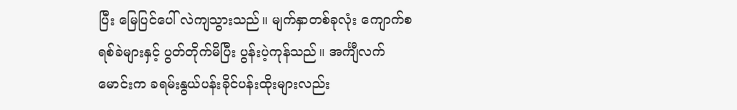ပြီး မြေပြင်ပေါ် လဲကျသွားသည်။ မျက်နှာတစ်ခုလုံး ကျောက်စရစ်ခဲများနှင့် ပွတ်တိုက်မိပြီး ပွန်းပဲ့ကုန်သည်။ အင်္ကျီလက်မောင်းက ခရမ်းနွယ်ပန်းခိုင်ပန်းထိုးများလည်း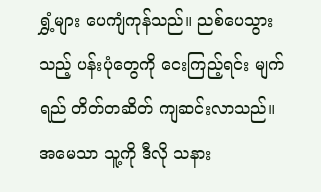ရွှံ့များ ပေကျံကုန်သည်။ ညစ်ပေသွားသည့် ပန်းပုံတွေကို ငေးကြည့်ရင်း မျက်ရည် တိတ်တဆိတ် ကျဆင်းလာသည်။ အမေသာ သူ့ကို ဒီလို သနား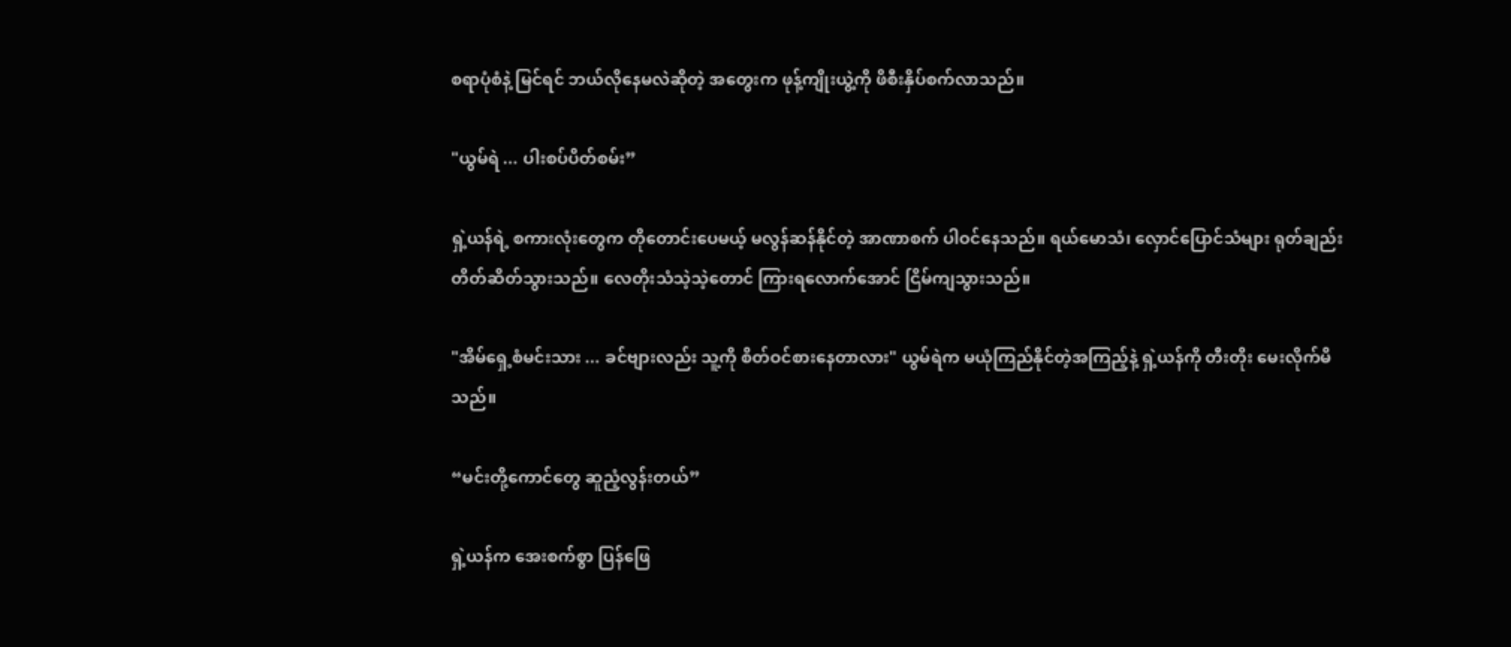စရာပုံစံနဲ့ မြင်ရင် ဘယ်လိုနေမလဲဆိုတဲ့ အတွေးက ဖုန့်ကျိုးယွဲ့ကို ဖိစီးနှိပ်စက်လာသည်။

"ယွမ်ရဲ ... ပါးစပ်ပိတ်စမ်း”

ရှဲ့ယန်ရဲ့ စကားလုံးတွေက တိုတောင်းပေမယ့် မလွန်ဆန်နိုင်တဲ့ အာဏာစက် ပါဝင်နေသည်။ ရယ်မောသံ၊ လှောင်ပြောင်သံများ ရုတ်ချည်း တိတ်ဆိတ်သွားသည်။ လေတိုးသံသဲ့သဲ့တောင် ကြားရလောက်အောင် ငြိမ်ကျသွားသည်။

"အိမ်ရှေ့စံမင်းသား ... ခင်ဗျားလည်း သူ့ကို စိတ်ဝင်စားနေတာလား" ယွမ်ရဲက မယုံကြည်နိုင်တဲ့အကြည့်နဲ့ ရှဲ့ယန်ကို တီးတိုး မေးလိုက်မိသည်။

“မင်းတို့ကောင်တွေ ဆူညံ့လွန်းတယ်”

ရှဲ့ယန်က အေးစက်စွာ ပြန်ဖြေ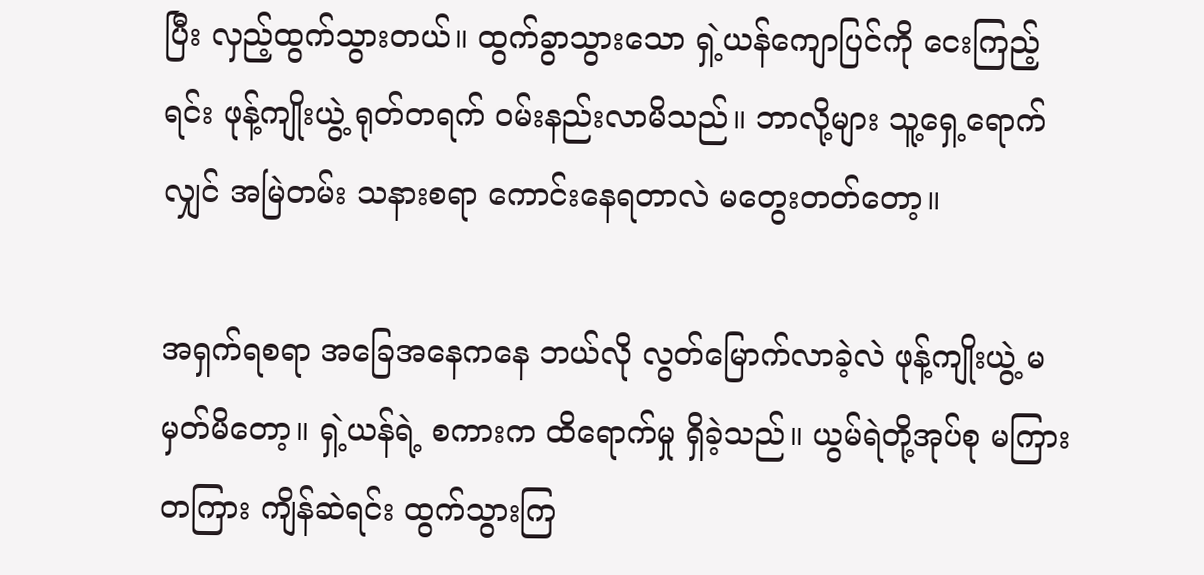ပြီး လှည့်ထွက်သွားတယ်။ ထွက်ခွာသွားသော ရှဲ့ယန်ကျောပြင်ကို ငေးကြည့်ရင်း ဖုန့်ကျိုးယွဲ့ ရုတ်တရက် ဝမ်းနည်းလာမိသည်။ ဘာလို့များ သူ့ရှေ့ရောက်လျှင် အမြဲတမ်း သနားစရာ ကောင်းနေရတာလဲ မတွေးတတ်တော့။

အရှက်ရစရာ အခြေအနေကနေ ဘယ်လို လွတ်မြောက်လာခဲ့လဲ ဖုန့်ကျိုးယွဲ့ မမှတ်မိတော့။ ရှဲ့ယန်ရဲ့ စကားက ထိရောက်မှု ရှိခဲ့သည်။ ယွမ်ရဲတို့အုပ်စု မကြားတကြား ကျိန်ဆဲရင်း ထွက်သွားကြ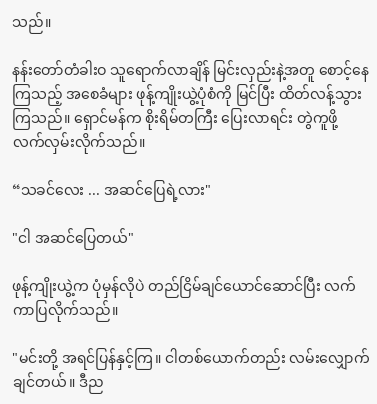သည်။

နန်းတော်တံခါးဝ သူရောက်လာချိန် မြင်းလှည်းနဲ့အတူ စောင့်နေကြသည့် အစေခံများ ဖုန့်ကျိုးယွဲ့ပုံစံကို မြင်ပြီး ထိတ်လန့်သွားကြသည်။ ရှောင်မန်က စိုးရိမ်တကြီး ပြေးလာရင်း တွဲကူဖို့ လက်လှမ်းလိုက်သည်။

“သခင်လေး ... အဆင်ပြေရဲ့လား"

"ငါ အဆင်ပြေတယ်"

ဖုန့်ကျိုးယွဲ့က ပုံမှန်လိုပဲ တည်ငြိမ်ချင်ယောင်ဆောင်ပြီး လက်ကာပြလိုက်သည်။

"မင်းတို့ အရင်ပြန်နှင့်ကြ။ ငါတစ်ယောက်တည်း လမ်းလျှောက်ချင်တယ်။ ဒီည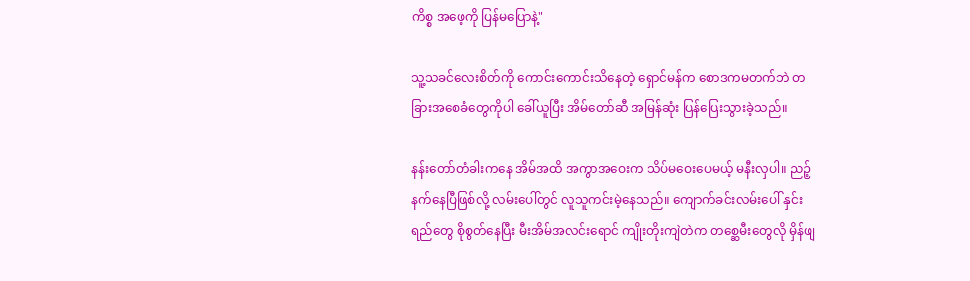ကိစ္စ အဖေ့ကို ပြန်မပြောနဲ့"

သူ့သခင်လေးစိတ်ကို ကောင်းကောင်းသိနေတဲ့ ရှောင်မန်က စောဒကမတက်ဘဲ တခြားအစေခံတွေကိုပါ ခေါ်ယူပြီး အိမ်တော်ဆီ အမြန်ဆုံး ပြန်ပြေးသွားခဲ့သည်။

နန်းတော်တံခါးကနေ အိမ်အထိ အကွာအဝေးက သိပ်မဝေးပေမယ့် မနီးလှပါ။ ညဉ့်နက်နေပြီဖြစ်လို့ လမ်းပေါ်တွင် လူသူကင်းမဲ့နေသည်။ ကျောက်ခင်းလမ်းပေါ် နှင်းရည်တွေ စိုစွတ်နေပြီး မီးအိမ်အလင်းရောင် ကျိုးတိုးကျဲတဲက တစ္ဆေမီးတွေလို မှိန်ဖျ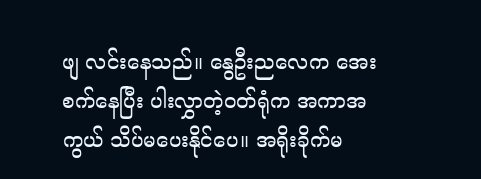ဖျ လင်းနေသည်။ နွေဦးညလေက အေးစက်နေပြီး ပါးလွှာတဲ့ဝတ်ရုံက အကာအကွယ် သိပ်မပေးနိုင်ပေ။ အရိုးခိုက်မ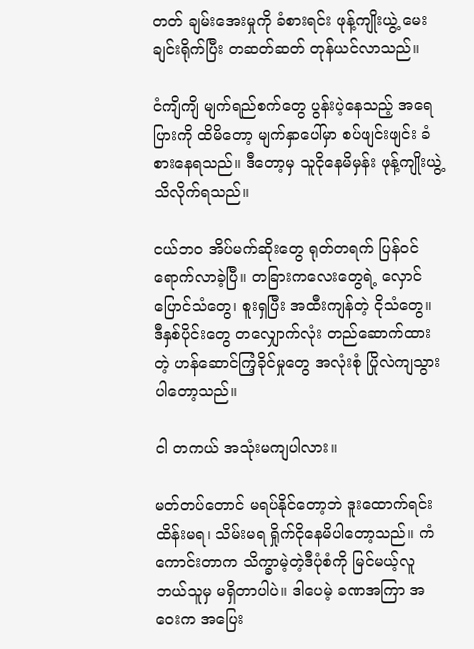တတ် ချမ်းအေးမှုကို ခံစားရင်း ဖုန့်ကျိုးယွဲ့ မေးချင်းရိုက်ပြီး တဆတ်ဆတ် တုန်ယင်လာသည်။

ငံကျိကျိ မျက်ရည်စက်တွေ ပွန်းပဲ့နေသည့် အရေပြားကို ထိမိတော့ မျက်နှာပေါ်မှာ စပ်ဖျင်းဖျင်း ခံစားနေရသည်။ ဒီတော့မှ သူငိုနေမိမှန်း ဖုန့်ကျိုးယွဲ့ သိလိုက်ရသည်။

ငယ်ဘဝ အိပ်မက်ဆိုးတွေ ရုတ်တရက် ပြန်ဝင်ရောက်လာခဲ့ပြီ။ တခြားကလေးတွေရဲ့ လှောင်ပြောင်သံတွေ၊ စူးရှပြီး အထီးကျန်တဲ့ ငိုသံတွေ။ ဒီနှစ်ပိုင်းတွေ တလျှောက်လုံး တည်ဆောက်ထားတဲ့ ဟန်ဆောင်ကြံ့ခိုင်မှုတွေ အလုံးစုံ ပြိုလဲကျသွားပါတော့သည်။

ငါ တကယ် အသုံးမကျပါလား။

မတ်တပ်တောင် မရပ်နိုင်တော့ဘဲ ဒူးထောက်ရင်း ထိန်းမရ၊ သိမ်းမရ ရှိုက်ငိုနေမိပါတော့သည်။ ကံကောင်းတာက သိက္ခာမဲ့တဲ့ဒီပုံစံကို မြင်မယ့်လူ ဘယ်သူမှ မရှိတာပါပဲ။ ဒါပေမဲ့ ခဏအကြာ အဝေးက အပြေး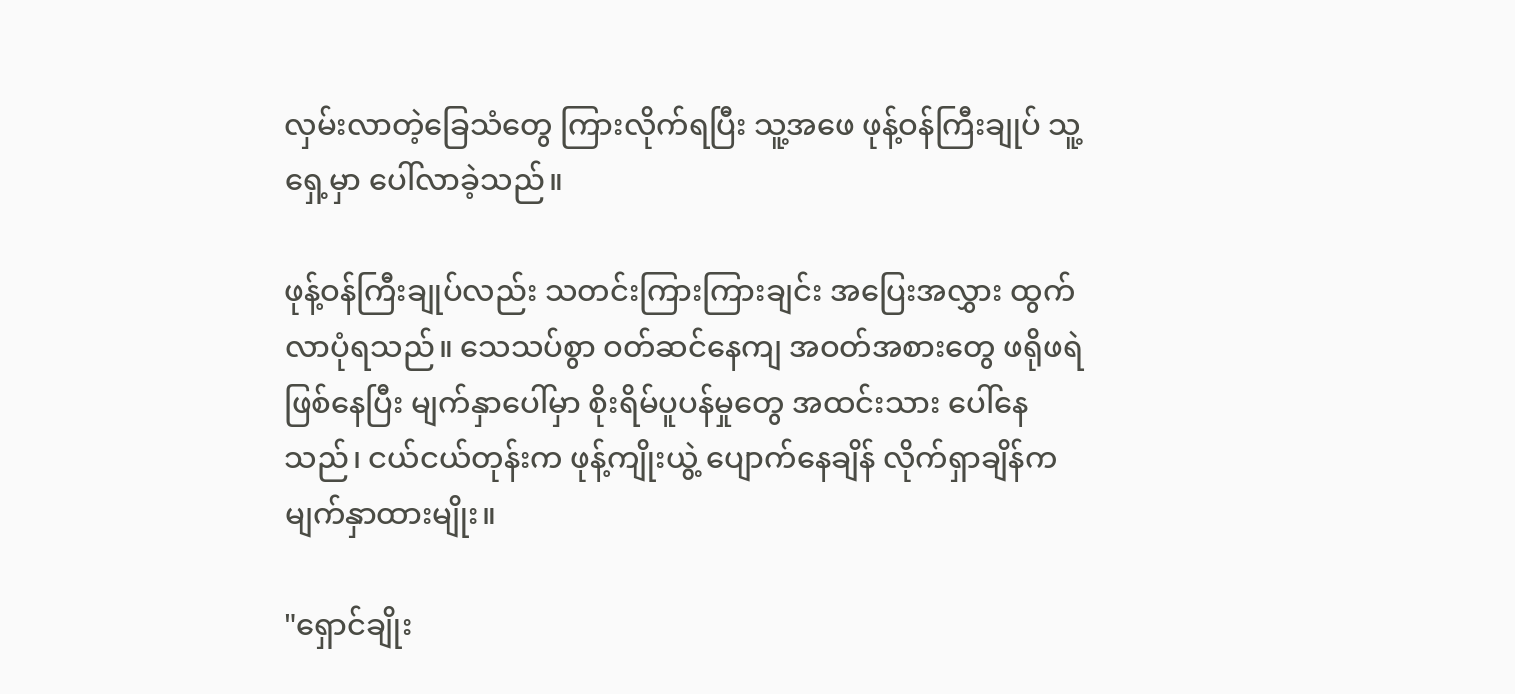လှမ်းလာတဲ့ခြေသံတွေ ကြားလိုက်ရပြီး သူ့အဖေ ဖုန့်ဝန်ကြီးချုပ် သူ့ရှေ့မှာ ပေါ်လာခဲ့သည်။

ဖုန့်ဝန်ကြီးချုပ်လည်း သတင်းကြားကြားချင်း အပြေးအလွှား ထွက်လာပုံရသည်။ သေသပ်စွာ ဝတ်ဆင်နေကျ အဝတ်အစားတွေ ဖရိုဖရဲ ဖြစ်နေပြီး မျက်နှာပေါ်မှာ စိုးရိမ်ပူပန်မှုတွေ အထင်းသား ပေါ်နေသည်၊ ငယ်ငယ်တုန်းက ဖုန့်ကျိုးယွဲ့ ပျောက်နေချိန် လိုက်ရှာချိန်က မျက်နှာထားမျိုး။

"ရှောင်ချိုး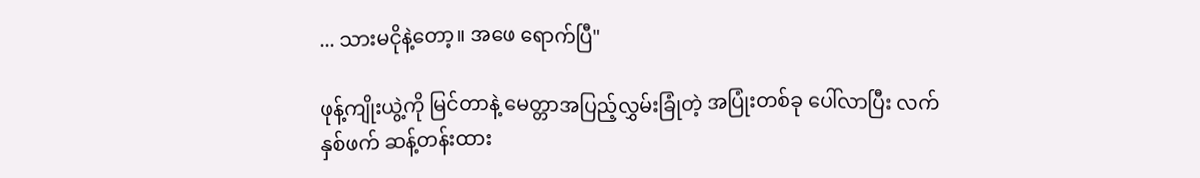... သားမငိုနဲ့တော့။ အဖေ ရောက်ပြီ"

ဖုန့်ကျိုးယွဲ့ကို မြင်တာနဲ့ မေတ္တာအပြည့်လွှမ်းခြုံတဲ့ အပြုံးတစ်ခု ပေါ်လာပြီး လက်နှစ်ဖက် ဆန့်တန်းထား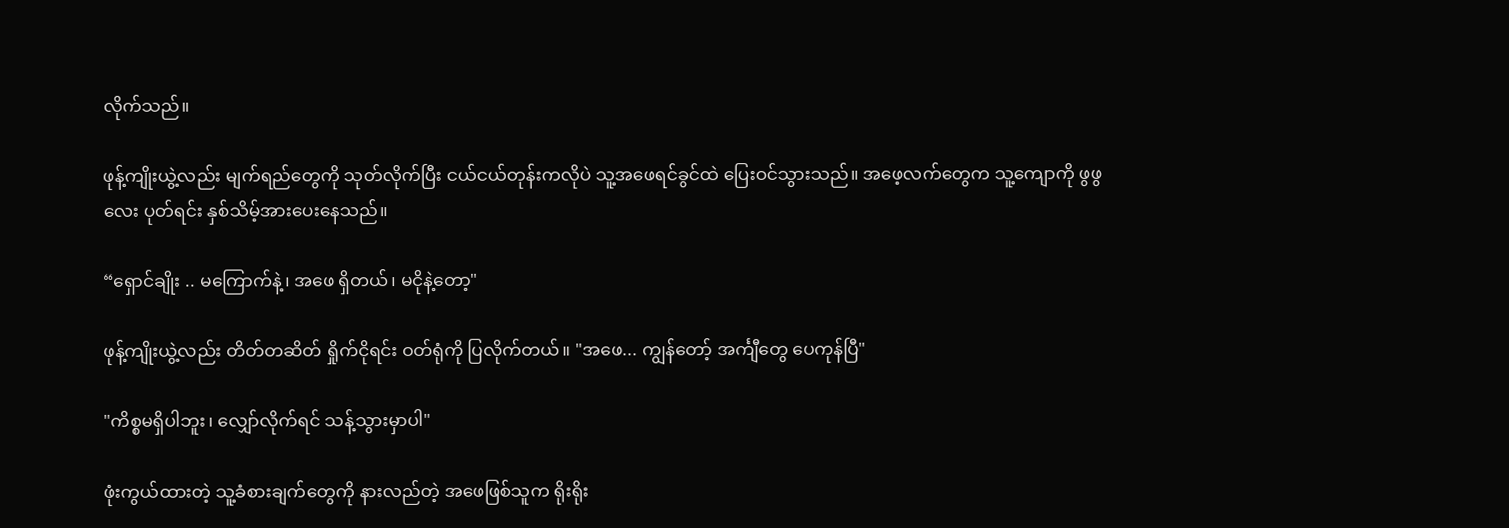လိုက်သည်။

ဖုန့်ကျိုးယွဲ့လည်း မျက်ရည်တွေကို သုတ်လိုက်ပြီး ငယ်ငယ်တုန်းကလိုပဲ သူ့အဖေရင်ခွင်ထဲ ပြေးဝင်သွားသည်။ အဖေ့လက်တွေက သူ့ကျောကို ဖွဖွလေး ပုတ်ရင်း နှစ်သိမ့်အားပေးနေသည်။

“ရှောင်ချိုး .. မကြောက်နဲ့၊ အဖေ ရှိတယ်၊ မငိုနဲ့တော့"

ဖုန့်ကျိုးယွဲ့လည်း တိတ်တဆိတ် ရှိုက်ငိုရင်း ဝတ်ရုံကို ပြလိုက်တယ်။ "အဖေ... ကျွန်တော့် အင်္ကျီတွေ ပေကုန်ပြီ"

"ကိစ္စမရှိပါဘူး၊ လျှော်လိုက်ရင် သန့်သွားမှာပါ"

ဖုံးကွယ်ထားတဲ့ သူ့ခံစားချက်တွေကို နားလည်တဲ့ အဖေဖြစ်သူက ရိုးရိုး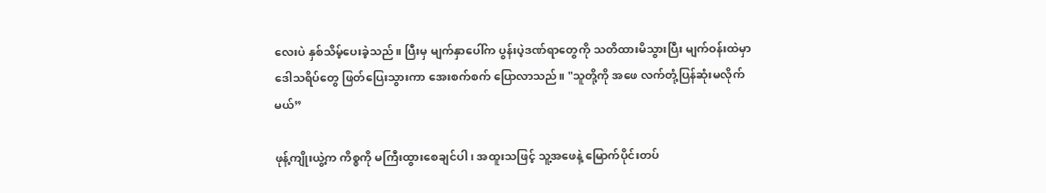လေးပဲ နှစ်သိမ့်ပေးခဲ့သည်။ ပြီးမှ မျက်နှာပေါ်က ပွန်းပဲ့ဒဏ်ရာတွေကို သတိထားမိသွားပြီး မျက်ဝန်းထဲမှာ ဒေါသရိပ်တွေ ဖြတ်ပြေးသွားကာ အေးစက်စက် ပြောလာသည်။ "သူတို့ကို အဖေ လက်တုံ့ပြန်ဆုံးမလိုက်မယ်”

ဖုန့်ကျိုးယွဲ့က ကိစ္စကို မကြီးထွားစေချင်ပါ၊ အထူးသဖြင့် သူ့အဖေနဲ့ မြောက်ပိုင်းတပ်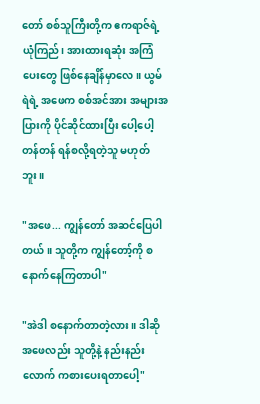တော် စစ်သူကြီးတို့က ဧကရာဇ်ရဲ့ ယုံကြည်၊ အားထားရဆုံး အကြံပေးတွေ ဖြစ်နေချိန်မှာလေ။ ယွမ်ရဲရဲ့ အဖေက စစ်အင်အား အများအပြားကို ပိုင်ဆိုင်ထားပြီး ပေါ့ပေါ့တန်တန် ရန်စလို့ရတဲ့သူ မဟုတ်ဘူး။

"အဖေ... ကျွန်တော် အဆင်ပြေပါတယ်။ သူတို့က ကျွန်တော့်ကို စနောက်နေကြတာပါ"

"အဲဒါ စနောက်တာတဲ့လား။ ဒါဆို အဖေလည်း သူတို့နဲ့ နည်းနည်းလောက် ကစားပေးရတာပေါ့"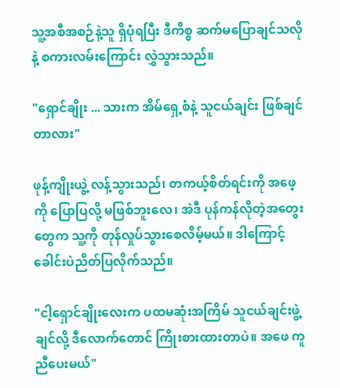သူ့အစီအစဉ်နဲ့သူ ရှိပုံရပြီး ဒီကိစ္စ ဆက်မပြောချင်သလိုနဲ့ စကားလမ်းကြောင်း လွှဲသွားသည်။

"ရှောင်ချိုး ... သားက အိမ်ရှေ့စံနဲ့ သူငယ်ချင်း ဖြစ်ချင်တာလား"

ဖုန့်ကျိုးယွဲ့ လန့်သွားသည်၊ တကယ့်စိတ်ရင်းကို အဖေ့ကို ပြောပြလို့ မဖြစ်ဘူးလေ၊ အဲဒီ ပုန်ကန်လိုတဲ့အတွေးတွေက သူ့ကို တုန်လှုပ်သွားစေလိမ့်မယ်။ ဒါကြောင့် ခေါင်းပဲညိတ်ပြလိုက်သည်။

"ငါ့ရှောင်ချိုးလေးက ပထမဆုံးအကြိမ် သူငယ်ချင်းဖွဲ့ချင်လို့ ဒီလောက်တောင် ကြိုးစားထားတာပဲ။ အဖေ ကူညီပေးမယ်"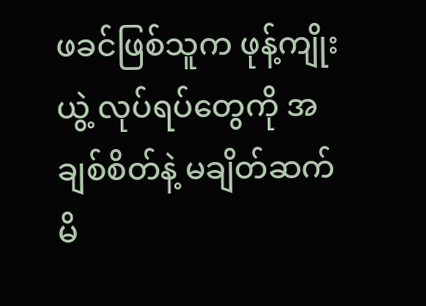ဖခင်ဖြစ်သူက ဖုန့်ကျိုးယွဲ့ လုပ်ရပ်တွေကို အချစ်စိတ်နဲ့ မချိတ်ဆက်မိ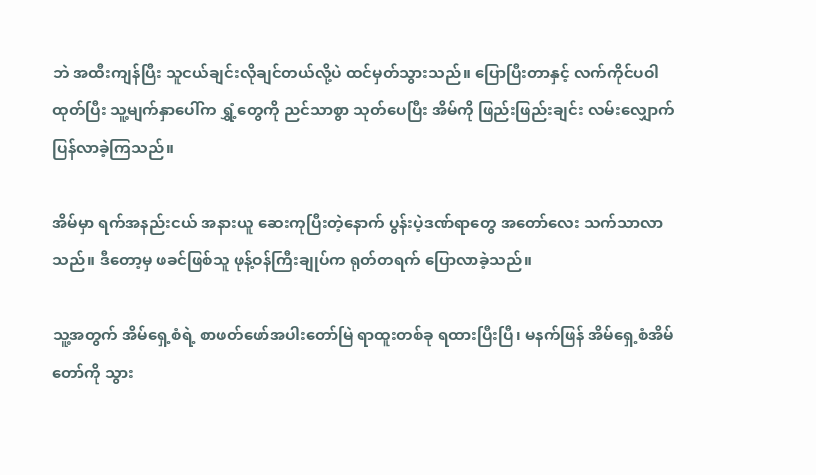ဘဲ အထီးကျန်ပြီး သူငယ်ချင်းလိုချင်တယ်လို့ပဲ ထင်မှတ်သွားသည်။ ပြောပြီးတာနှင့် လက်ကိုင်ပဝါ ထုတ်ပြီး သူ့မျက်နှာပေါ်က ရွှံ့တွေကို ညင်သာစွာ သုတ်ပေပြီး အိမ်ကို ဖြည်းဖြည်းချင်း လမ်းလျှောက်ပြန်လာခဲ့ကြသည်။

အိမ်မှာ ရက်အနည်းငယ် အနားယူ ဆေးကုပြီးတဲ့နောက် ပွန်းပဲ့ဒဏ်ရာတွေ အတော်လေး သက်သာလာသည်။ ဒီတော့မှ ဖခင်ဖြစ်သူ ဖုန့်ဝန်ကြီးချုပ်က ရုတ်တရက် ပြောလာခဲ့သည်။

သူ့အတွက် အိမ်ရှေ့စံရဲ့ စာဖတ်ဖော်အပါးတော်မြဲ ရာထူးတစ်ခု ရထားပြီးပြီ၊ မနက်ဖြန် အိမ်ရှေ့စံအိမ်တော်ကို သွား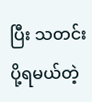ပြီး သတင်းပို့ရမယ်တဲ့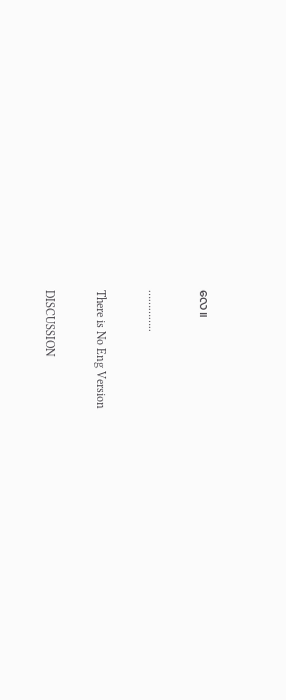လေ။

…………..

There is No Eng Version

DISCUSSION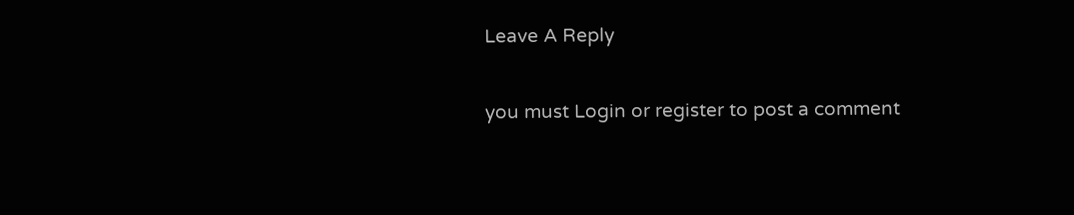Leave A Reply

you must Login or register to post a comment